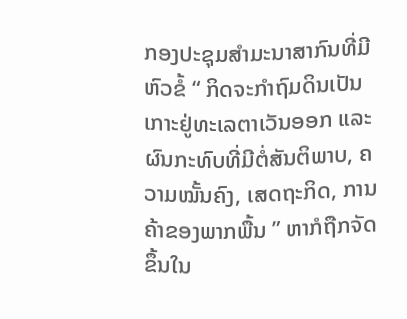ກອງປະຊຸມສຳມະນາສາກົນທີ່ມີຫົວຂໍ້ “ ກິດຈະກຳຖົມດິນເປັນເກາະຢູ່ທະເລຕາເວັນອອກ ແລະ ຜົນກະທົບທີ່ມີຕໍ່ສັນຕິພາບ, ຄວາມໝັ້ນຄົງ, ເສດຖະກິດ, ການຄ້າຂອງພາກພື້ນ ” ຫາກໍຖືກຈັດຂຶ້ນໃນ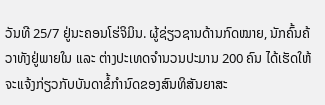ວັນທີ 25/7 ຢູ່ນະຄອນໂຮ່ຈິມິນ. ຜູ້ຊ່ຽວຊານດ້ານກົດໝາຍ, ນັກຄົ້ນຄ້ວາທັງຢູ່ພາຍໃນ ແລະ ຕ່າງປະເທດຈຳນວນປະມານ 200 ຄົນ ໄດ້ເຮັດໃຫ້ຈະແຈ້ງກ່ຽວກັບບັນດາຂໍ້ກຳນົດຂອງສົນທິສັນຍາສະ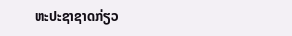ຫະປະຊາຊາດກ່ຽວ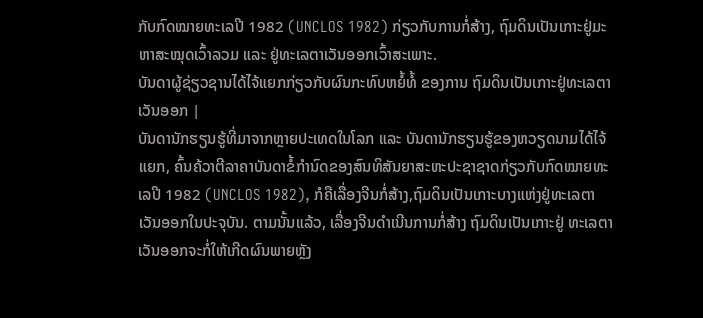ກັບກົດໝາຍທະເລປີ 1982 (UNCLOS 1982) ກ່ຽວກັບການກໍ່ສ້າງ, ຖົມດິນເປັນເກາະຢູ່ມະຫາສະໝຸດເວົ້າລວມ ແລະ ຢູ່ທະເລຕາເວັນອອກເວົ້າສະເພາະ.
ບັນດາຜູ້ຊ່ຽວຊານໄດ້ໄຈ້ແຍກກ່ຽວກັບຜົນກະທົບຫຍໍ້ທໍ້ ຂອງການ ຖົມດິນເປັນເກາະຢູ່ທະເລຕາເວັນອອກ |
ບັນດານັກຮຽນຮູ້ທີ່ມາຈາກຫຼາຍປະເທດໃນໂລກ ແລະ ບັນດານັກຮຽນຮູ້ຂອງຫວຽດນາມໄດ້ໄຈ້ແຍກ, ຄົ້ນຄ້ວາຕີລາຄາບັນດາຂໍ້ກຳນົດຂອງສົນທິສັນຍາສະຫະປະຊາຊາດກ່ຽວກັບກົດໝາຍທະເລປີ 1982 (UNCLOS 1982), ກໍຄືເລື່ອງຈີນກໍ່ສ້າງ,ຖົມດິນເປັນເກາະບາງແຫ່ງຢູ່ທະເລຕາເວັນອອກໃນປະຈຸບັນ. ຕາມນັ້ນແລ້ວ, ເລື່ອງຈີນດຳເນີນການກໍ່ສ້າງ ຖົມດິນເປັນເກາະຢູ່ ທະເລຕາເວັນອອກຈະກໍ່ໃຫ້ເກີດຜົນພາຍຫຼັງ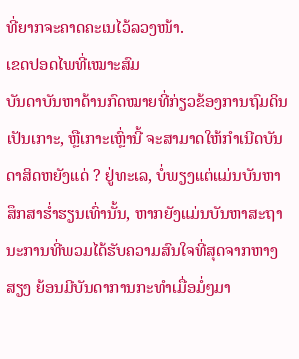ທີ່ຍາກຈະຄາດຄະເນໄວ້ລວງໜ້າ.
ເຂດປອດໄພທີ່ເໝາະສົມ
ບັນດາບັນຫາດ້ານກົດໝາຍທີ່ກ່ຽວຂ້ອງການຖົມດິນເປັນເກາະ, ຫຼືເກາະເຫຼົ່ານີ້ ຈະສາມາດໃຫ້ກຳເນີດບັນດາສິດຫຍັງແດ່ ? ຢູ່ທະເລ, ບໍ່ພຽງແຕ່ແມ່ນບັນຫາສຶກສາຮ່ຳຮຽນເທົ່ານັ້ນ, ຫາກຍັງແມ່ນບັນຫາສະຖານະການທີ່ພວມໄດ້ຮັບຄວາມສົນໃຈທີ່ສຸດຈາກຫາງສຽງ ຍ້ອນມີບັນດາການກະທຳເມື່ອມໍ່ໆມາ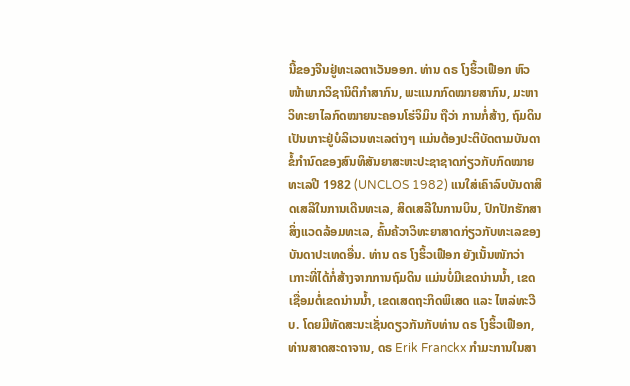ນີ້ຂອງຈີນຢູ່ທະເລຕາເວັນອອກ. ທ່ານ ດຣ ໂງຮິ້ວເຟືອກ ຫົວໜ້າພາກວິຊານິຕິກຳສາກົນ, ພະແນກກົດໝາຍສາກົນ, ມະຫາວິທະຍາໄລກົດໝາຍນະຄອນໂຮ່ຈິມິນ ຖືວ່າ ການກໍ່ສ້າງ, ຖົມດິນເປັນເກາະຢູ່ບໍລິເວນທະເລຕ່າງໆ ແມ່ນຕ້ອງປະຕິບັດຕາມບັນດາຂໍ້ກຳນົດຂອງສົນທິສັນຍາສະຫະປະຊາຊາດກ່ຽວກັບກົດໝາຍທະເລປີ 1982 (UNCLOS 1982) ແນໃສ່ເຄົາລົບບັນດາສິດເສລີໃນການເດີນທະເລ, ສິດເສລີໃນການບິນ, ປົກປັກຮັກສາສິ່ງແວດລ້ອມທະເລ, ຄົ້ນຄ້ວາວິທະຍາສາດກ່ຽວກັບທະເລຂອງບັນດາປະເທດອື່ນ. ທ່ານ ດຣ ໂງຮິ້ວເຟືອກ ຍັງເນັ້ນໜັກວ່າ ເກາະທີ່ໄດ້ກໍ່ສ້າງຈາກການຖົມດິນ ແມ່ນບໍ່ມີເຂດນ່ານນ້ຳ, ເຂດເຊື່ອມຕໍ່ເຂດນ່ານນ້ຳ, ເຂດເສດຖະກິດພິເສດ ແລະ ໄຫລ່ທະວີບ. ໂດຍມີທັດສະນະເຊັ່ນດຽວກັນກັບທ່ານ ດຣ ໂງຮິ້ວເຟືອກ, ທ່ານສາດສະດາຈານ, ດຣ Erik Franckx ກຳມະການໃນສາ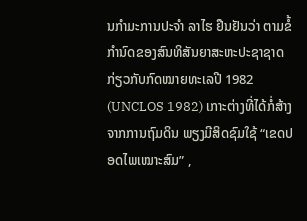ນກຳມະການປະຈຳ ລາໄຮ ຢືນຢັນວ່າ ຕາມຂໍ້ກຳນົດຂອງສົນທິສັນຍາສະຫະປະຊາຊາດກ່ຽວກັບກົດໝາຍທະເລປີ 1982 (UNCLOS 1982) ເກາະຕ່າງທີ່ໄດ້ກໍ່ສ້າງຈາກການຖົມດິນ ພຽງມີສິດຊົມໃຊ້ “ເຂດປອດໄພເໝາະສົມ” ,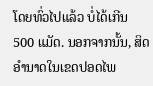ໂດຍທົ່ວໄປແລ້ວ ບໍ່ໄດ້ເກີນ 500 ແມັດ. ນອກຈາກນັ້ນ, ສິດອຳນາດໃນເຂດປອດໄພ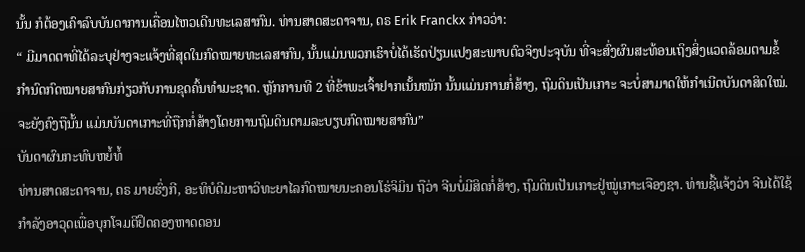ນັ້ນ ກໍຕ້ອງເຄົາລົບບັນດາການເຄື່ອນໄຫວເດີນທະເລສາກົນ. ທ່ານສາດສະດາຈານ, ດຣ Erik Franckx ກ່າວວ່າ:
“ ມີມາດຕາທີ່ໄດ້ລະບຸຢ່າງຈະແຈ້ງທີ່ສຸດໃນກົດໝາຍທະເລສາກົນ, ນັ້ນແມ່ນພວກເຮົາບໍ່ໄດ້ເຮັດປ່ຽນແປງສະພາບຕົວຈິງປະຈຸບັນ ທີ່ຈະສົ່ງຜົນສະທ້ອນເຖິງສິ່ງແວດລ້ອມຕາມຂໍ້ກຳນົດກົດໝາຍສາກົນກ່ຽວກັບການຂຸດຄົ້ນທຳມະຊາດ. ຫຼັກການທີ 2 ທີ່ຂ້າພະເຈົ້າຢາກເນັ້ນໜັກ ນັ້ນແມ່ນການກໍ່ສ້າງ, ຖົມດິນເປັນເກາະ ຈະບໍ່ສາມາດໃຫ້ກຳເນີດບັນດາສິດໃໝ່. ຈະຍັງຄົງຖືນັ້ນ ແມ່ນບັນດາເກາະທີ່ຖືກກໍ່ສ້າງໂດຍການຖົມດິນຕາມລະບຽບກົດໝາຍສາກົນ”
ບັນດາຜົນກະທົບຫຍໍ້ທໍ້
ທ່ານສາດສະດາຈານ, ດຣ ມາຍຮົ່ງກີ, ອະທິບໍດີມະຫາວິທະຍາໄລກົດໝາຍນະຄອນໂຮ່ຈິມິນ ຖືວ່າ ຈີນບໍ່ມີສິດກໍ່ສ້າງ, ຖົມດິນເປັນເກາະຢູ່ໝູ່ເກາະເຈືອງຊາ. ທ່ານຊີ້ແຈ້ງວ່າ ຈີນໄດ້ໃຊ້ກຳລັງອາວຸດເພື່ອບຸກໂຈມຕີຢຶດຄອງຫາດດອນ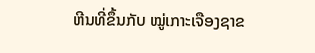ຫີນທີ່ຂຶ້ນກັບ ໝູ່ເກາະເຈືອງຊາຂ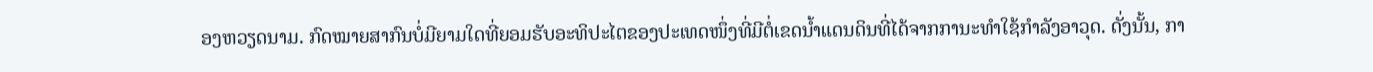ອງຫວຽດນາມ. ກົດໝາຍສາກົນບໍ່ມີຍາມໃດທີ່ຍອມຮັບອະທິປະໄຕຂອງປະເທດໜຶ່ງທີ່ມີຕໍ່ເຂດນ້ຳແດນດິນທີ່ໄດ້ຈາກການະທຳໃຊ້ກຳລັງອາວຸດ. ດັ່ງນັ້ນ, ກາ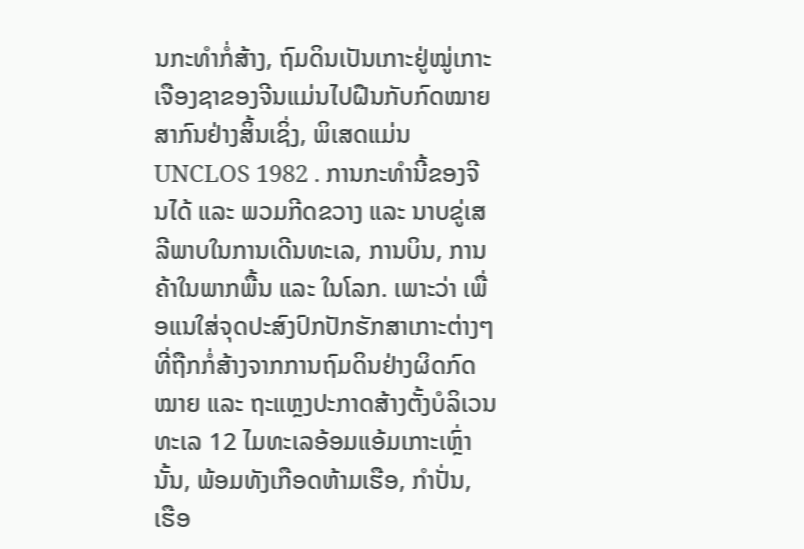ນກະທຳກໍ່ສ້າງ, ຖົມດິນເປັນເກາະຢູ່ໝູ່ເກາະເຈືອງຊາຂອງຈີນແມ່ນໄປຝືນກັບກົດໝາຍສາກົນຢ່າງສິ້ນເຊິ່ງ, ພິເສດແມ່ນ UNCLOS 1982 . ການກະທຳນີ້ຂອງຈີນໄດ້ ແລະ ພວມກີດຂວາງ ແລະ ນາບຂູ່ເສລີພາບໃນການເດີນທະເລ, ການບິນ, ການຄ້າໃນພາກພື້ນ ແລະ ໃນໂລກ. ເພາະວ່າ ເພື່ອແນໃສ່ຈຸດປະສົງປົກປັກຮັກສາເກາະຕ່າງໆທີ່ຖືກກໍ່ສ້າງຈາກການຖົມດິນຢ່າງຜິດກົດໝາຍ ແລະ ຖະແຫຼງປະກາດສ້າງຕັ້ງບໍລິເວນທະເລ 12 ໄມທະເລອ້ອມແອ້ມເກາະເຫຼົ່ານັ້ນ, ພ້ອມທັງເກືອດຫ້າມເຮືອ, ກຳປັ່ນ, ເຮືອ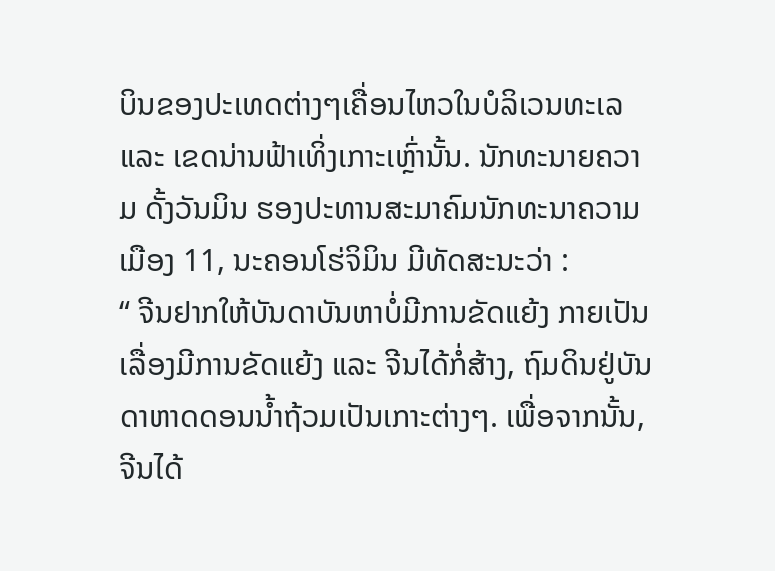ບິນຂອງປະເທດຕ່າງໆເຄື່ອນໄຫວໃນບໍລິເວນທະເລ ແລະ ເຂດນ່ານຟ້າເທິ່ງເກາະເຫຼົ່ານັ້ນ. ນັກທະນາຍຄວາມ ດັ້ງວັນມິນ ຮອງປະທານສະມາຄົມນັກທະນາຄວາມ ເມືອງ 11, ນະຄອນໂຮ່ຈິມິນ ມີທັດສະນະວ່າ :
“ ຈີນຢາກໃຫ້ບັນດາບັນຫາບໍ່ມີການຂັດແຍ້ງ ກາຍເປັນເລື່ອງມີການຂັດແຍ້ງ ແລະ ຈີນໄດ້ກໍ່ສ້າງ, ຖົມດິນຢູ່ບັນດາຫາດດອນນ້ຳຖ້ວມເປັນເກາະຕ່າງໆ. ເພື່ອຈາກນັ້ນ, ຈີນໄດ້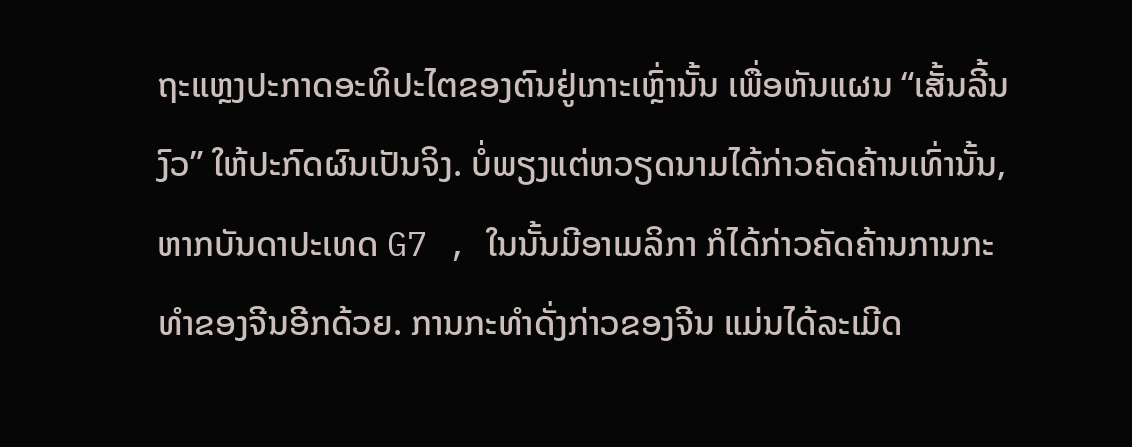ຖະແຫຼງປະກາດອະທິປະໄຕຂອງຕົນຢູ່ເກາະເຫຼົ່ານັ້ນ ເພື່ອຫັນແຜນ “ເສັ້ນລີ້ນງົວ” ໃຫ້ປະກົດຜົນເປັນຈິງ. ບໍ່ພຽງແຕ່ຫວຽດນາມໄດ້ກ່າວຄັດຄ້ານເທົ່ານັ້ນ, ຫາກບັນດາປະເທດ G7 , ໃນນັ້ນມີອາເມລິກາ ກໍໄດ້ກ່າວຄັດຄ້ານການກະທຳຂອງຈີນອີກດ້ວຍ. ການກະທຳດັ່ງກ່າວຂອງຈີນ ແມ່ນໄດ້ລະເມີດ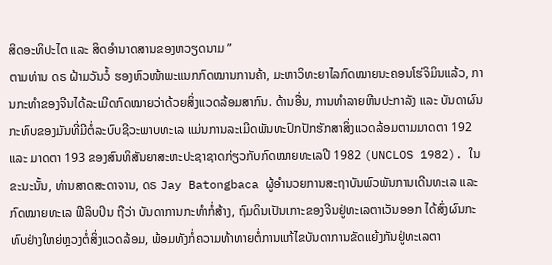ສິດອະທິປະໄຕ ແລະ ສິດອຳນາດສານຂອງຫວຽດນາມ ”
ຕາມທ່ານ ດຣ ຝ້າມວັນວໍ້ ຮອງຫົວໜ້າພະແນກກົດໝານການຄ້າ, ມະຫາວິທະຍາໄລກົດໝາຍນະຄອນໂຮ່ຈິມິນແລ້ວ, ການກະທຳຂອງຈີນໄດ້ລະເມີດກົດໝາຍວ່າດ້ວຍສິ່ງແວດລ້ອມສາກົນ. ດ້ານອື່ນ, ການທຳລາຍຫີນປະກາລັງ ແລະ ບັນດາຜົນກະທົບຂອງມັນທີ່ມີຕໍ່ລະບົບຊີວະພາບທະເລ ແມ່ນການລະເມີດພັນທະປົກປັກຮັກສາສິ່ງແວດລ້ອມຕາມມາດຕາ 192 ແລະ ມາດຕາ 193 ຂອງສົນທິສັນຍາສະຫະປະຊາຊາດກ່ຽວກັບກົດໝາຍທະເລປີ 1982 (UNCLOS 1982). ໃນຂະນະນັ້ນ, ທ່ານສາດສະດາຈານ, ດຣ Jay Batongbaca ຜູ້ອຳນວຍການສະຖາບັນພົວພັນການເດີນທະເລ ແລະ ກົດໝາຍທະເລ ຟີລິບປິນ ຖືວ່າ ບັນດາການກະທຳກໍ່ສ້າງ, ຖົມດິນເປັນເກາະຂອງຈີນຢູ່ທະເລຕາເວັນອອກ ໄດ້ສົ່ງຜົນກະທົບຢ່າງໃຫຍ່ຫຼວງຕໍ່ສິ່ງແວດລ້ອມ, ພ້ອມທັງກໍ່ຄວາມທ້າທາຍຕໍ່ການແກ້ໄຂບັນດາການຂັດແຍ້ງກັນຢູ່ທະເລຕາ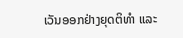ເວັນອອກຢ່າງຍຸດຕິທຳ ແລະ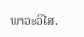ພາວະວິໄສ.